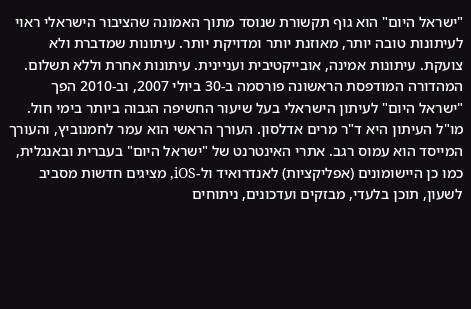"ישראל היום" הוא גוף תקשורת שנוסד מתוך האמונה שהציבור הישראלי ראוי לעיתונות טובה יותר, מאוזנת יותר ומדויקת יותר. עיתונות שמדברת ולא צועקת. עיתונות אמינה, אובייקטיבית ועניינית. עיתונות אחרת וללא תשלום. המהדורה המודפסת הראשונה פורסמה ב-30 ביולי 2007, וב-2010 הפך "ישראל היום" לעיתון הישראלי בעל שיעור החשיפה הגבוה ביותר בימי חול. מו"ל העיתון היא ד"ר מרים אדלסון. העורך הראשי הוא עמר לחמנוביץ, והעורך המייסד הוא עמוס רגב. אתרי האינטרנט של "ישראל היום" בעברית ובאנגלית, כמו כן היישומונים (אפליקציות) לאנדרואיד ול-iOS, מציגים חדשות מסביב לשעון, תוכן בלעדי, מבזקים ועדכונים, ניתוחים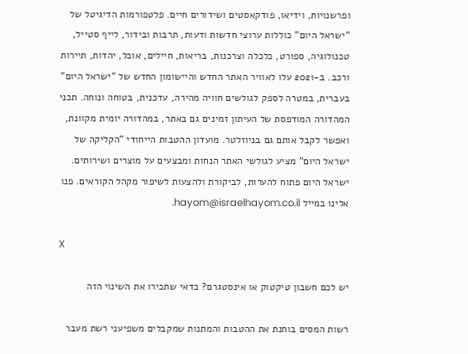ופרשנויות, וידיאו, פודקאסטים ושידורים חיים. פלטפורמות הדיגיטל של "ישראל היום" כוללות ערוצי חדשות ודעות, תרבות ובידור, לייף סטייל, טכנולוגיה, ספורט, כלכלה וצרכנות, בריאות, חיילים, אוכל, יהדות, תיירות ורכב. ב-2021 עלו לאוויר האתר החדש והיישומון החדש של "ישראל היום" בעברית, במטרה לספק לגולשים חוויה מהירה, עדכנית, בטוחה ונוחה. תכני המהדורה המודפסת של העיתון זמינים גם באתר, במהדורה יומית מקוונת, ואפשר לקבל אותם גם בניוזלטר. מועדון ההטבות הייחודי "הקליקה של ישראל היום" מציע לגולשי האתר הנחות ומבצעים על מוצרים ושירותים. ישראל היום פתוח להערות, לביקורת ולהצעות לשיפור מקהל הקוראים. פנו אלינו במייל hayom@israelhayom.co.il.

X

יש לכם חשבון טיקטוק או אינסטגרם? כדאי שתכירו את השינוי הזה

רשות המסים בוחנת את ההטבות והמתנות שמקבלים משפיעני רשת מעבר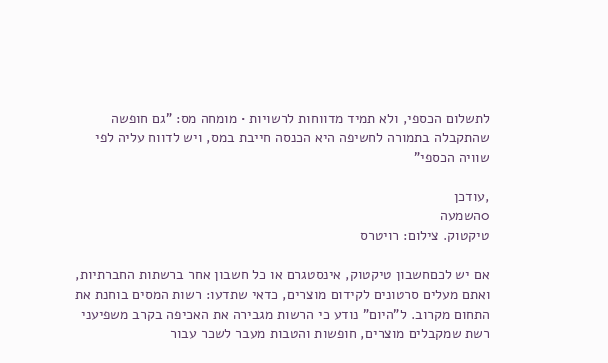לתשלום הכספי, ולא תמיד מדווחות לרשויות • מומחה מס: "גם חופשה שהתקבלה בתמורה לחשיפה היא הכנסה חייבת במס, ויש לדווח עליה לפי שוויה הכספי"

,עודכן
0השמעה
טיקטוק. צילום: רויטרס

אם יש לכםחשבון טיקטוק, אינסטגרם או כל חשבון אחר ברשתות החברתיות, ואתם מעלים סרטונים לקידום מוצרים, כדאי שתדעו: רשות המסים בוחנת את התחום מקרוב. ל"היום" נודע כי הרשות מגבירה את האכיפה בקרב משפיעני רשת שמקבלים מוצרים, חופשות והטבות מעבר לשכר עבור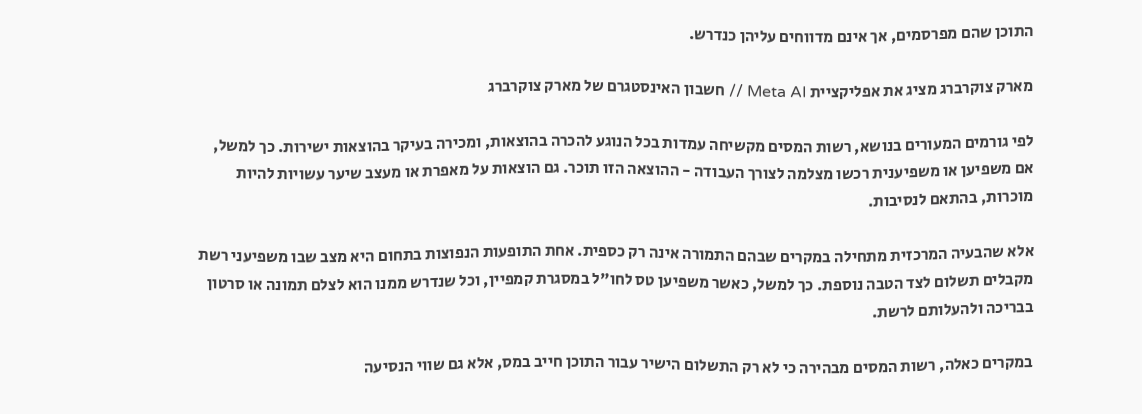התוכן שהם מפרסמים, אך אינם מדווחים עליהן כנדרש.

מארק צוקרברג מציג את אפליקציית Meta AI // חשבון האינסטגרם של מארק צוקרברג

לפי גורמים המעורים בנושא, רשות המסים מקשיחה עמדות בכל הנוגע להכרה בהוצאות, ומכירה בעיקר בהוצאות ישירות. כך למשל, אם משפיען או משפיענית רכשו מצלמה לצורך העבודה - ההוצאה הזו תוכר. גם הוצאות על מאפרת או מעצב שיער עשויות להיות מוכרות, בהתאם לנסיבות.

אלא שהבעיה המרכזית מתחילה במקרים שבהם התמורה אינה רק כספית. אחת התופעות הנפוצות בתחום היא מצב שבו משפיעני רשת מקבלים תשלום לצד הטבה נוספת. כך למשל, כאשר משפיען טס לחו"ל במסגרת קמפיין, וכל שנדרש ממנו הוא לצלם תמונה או סרטון בבריכה ולהעלותם לרשת.

במקרים כאלה, רשות המסים מבהירה כי לא רק התשלום הישיר עבור התוכן חייב במס, אלא גם שווי הנסיעה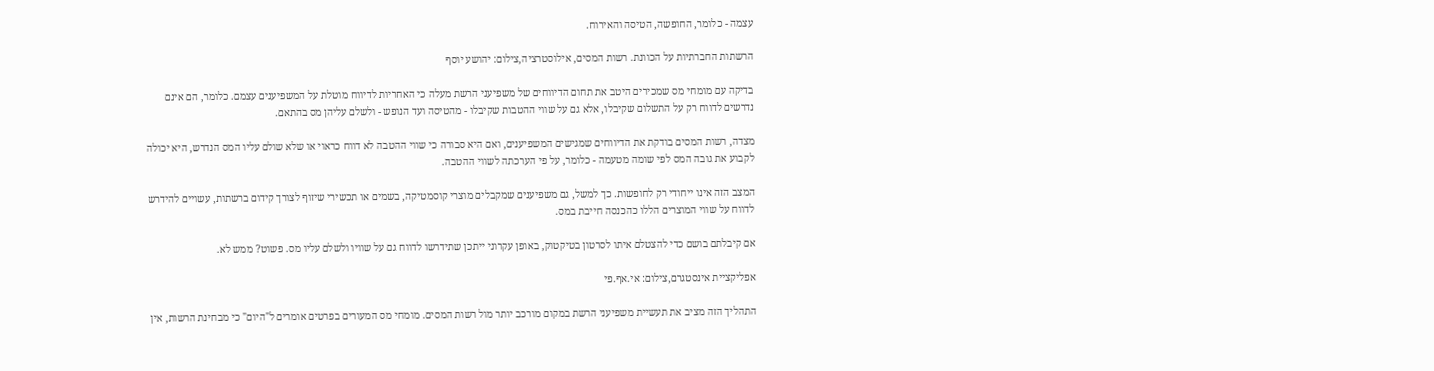עצמה - כלומר, החופשה, הטיסה והאירוח.

הרשתות החברתיות על הכוונת. רשות המסים, אילוסטרציה,צילום: יהושע יוסף

בדיקה עם מומחי מס שמכירים היטב את תחום הדיווחים של משפיעני הרשת מעלה כי האחריות לדיווח מוטלת על המשפיענים עצמם. כלומר, הם אינם נדרשים לדווח רק על התשלום שקיבלו, אלא גם על שווי ההטבות שקיבלו - מהטיסה ועד הנופש - ולשלם עליהן מס בהתאם.

מצדה, רשות המסים בודקת את הדיווחים שמגישים המשפיענים, ואם היא סבורה כי שווי ההטבה לא דווח כראוי או שלא שולם עליו המס הנדרש, היא יכולה לקבוע את גובה המס לפי שומה מטעמה - כלומר, על פי הערכתה לשווי ההטבה.

המצב הזה אינו ייחודי רק לחופשות. כך למשל, גם משפיענים שמקבלים מוצרי קוסמטיקה, בשמים או תכשירי שיזוף לצורך קידום ברשתות, עשויים להידרש לדווח על שווי המוצרים הללו כהכנסה חייבת במס.

אם קיבלתם בושם כדי להצטלם איתו לסרטון בטיקטוק, באופן עקרוני ייתכן שתידרשו לדווח גם על שוויו ולשלם עליו מס. פשוט? ממש לא.

אפליקציית אינסטגרם,צילום: אי.אף.פי

התהליך הזה מציב את תעשיית משפיעני הרשת במקום מורכב יותר מול רשות המסים. מומחי מס המעורים בפרטים אומרים ל"היום" כי מבחינת הרשות, אין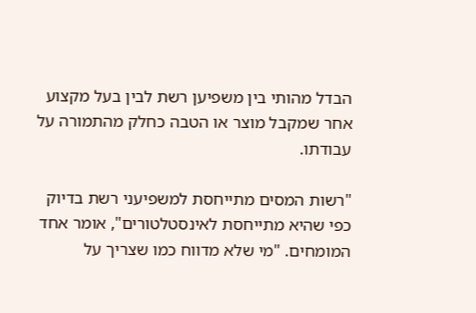הבדל מהותי בין משפיען רשת לבין בעל מקצוע אחר שמקבל מוצר או הטבה כחלק מהתמורה על עבודתו.

"רשות המסים מתייחסת למשפיעני רשת בדיוק כפי שהיא מתייחסת לאינסטלטורים", אומר אחד המומחים. "מי שלא מדווח כמו שצריך על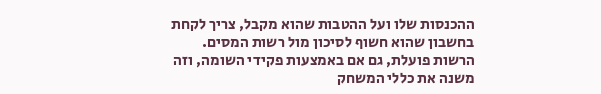ההכנסות שלו ועל ההטבות שהוא מקבל, צריך לקחת בחשבון שהוא חשוף לסיכון מול רשות המסים. הרשות פועלת, גם אם באמצעות פקידי השומה, וזה משנה את כללי המשחק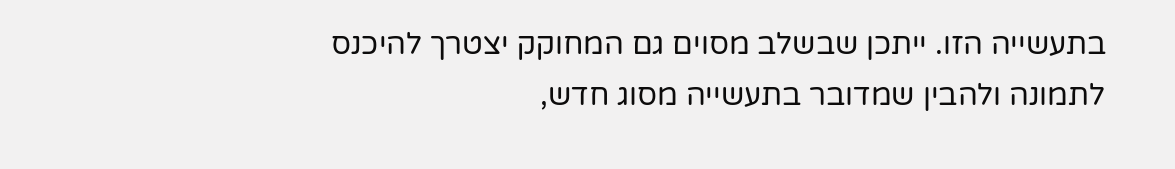בתעשייה הזו. ייתכן שבשלב מסוים גם המחוקק יצטרך להיכנס לתמונה ולהבין שמדובר בתעשייה מסוג חדש,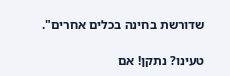שדורשת בחינה בכלים אחרים".

טעינו? נתקן! אם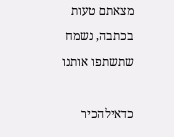מצאתם טעות בכתבה, נשמח שתשתפו אותנו

כדאילהכיר